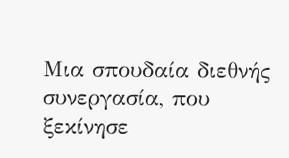Μια σπουδαία διεθνής συνεργασία, που ξεκίνησε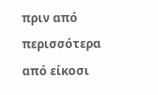πριν από περισσότερα από είκοσι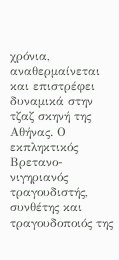χρόνια, αναθερμαίνεται και επιστρέφει δυναμικά στην τζαζ σκηνή της Αθήνας. Ο εκπληκτικός Βρετανο-νιγηριανός τραγουδιστής, συνθέτης και τραγουδοποιός της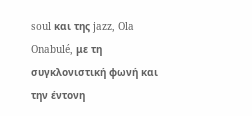soul και της jazz, Ola Onabulé, με τη συγκλονιστική φωνή και την έντονη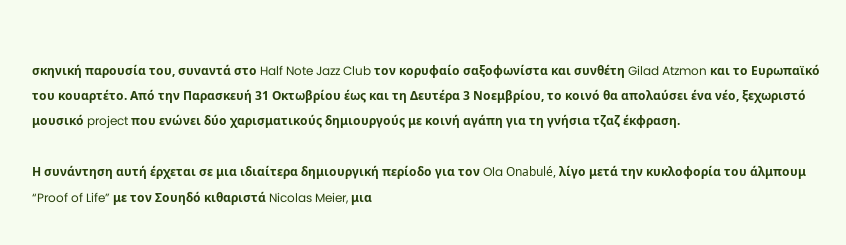σκηνική παρουσία του, συναντά στο Half Note Jazz Club τον κορυφαίο σαξοφωνίστα και συνθέτη Gilad Atzmon και το Ευρωπαϊκό του κουαρτέτο. Από την Παρασκευή 31 Οκτωβρίου έως και τη Δευτέρα 3 Νοεμβρίου, το κοινό θα απολαύσει ένα νέο, ξεχωριστό μουσικό project που ενώνει δύο χαρισματικούς δημιουργούς με κοινή αγάπη για τη γνήσια τζαζ έκφραση.

Η συνάντηση αυτή έρχεται σε μια ιδιαίτερα δημιουργική περίοδο για τον Ola Onabulé, λίγο μετά την κυκλοφορία του άλμπουμ “Proof of Life” με τον Σουηδό κιθαριστά Nicolas Meier, μια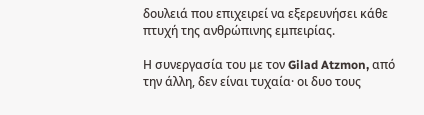δουλειά που επιχειρεί να εξερευνήσει κάθε πτυχή της ανθρώπινης εμπειρίας.

Η συνεργασία του με τον Gilad Atzmon, από την άλλη, δεν είναι τυχαία· οι δυο τους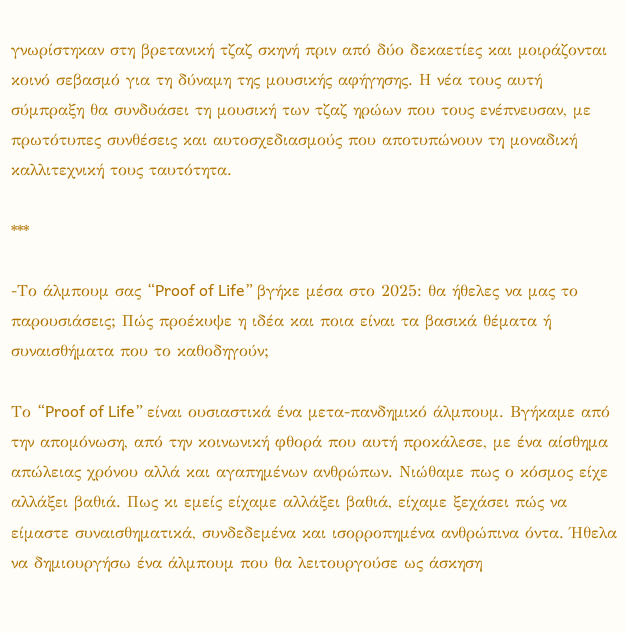γνωρίστηκαν στη βρετανική τζαζ σκηνή πριν από δύο δεκαετίες και μοιράζονται κοινό σεβασμό για τη δύναμη της μουσικής αφήγησης. Η νέα τους αυτή σύμπραξη θα συνδυάσει τη μουσική των τζαζ ηρώων που τους ενέπνευσαν, με πρωτότυπες συνθέσεις και αυτοσχεδιασμούς που αποτυπώνουν τη μοναδική καλλιτεχνική τους ταυτότητα.

***

-Το άλμπουμ σας “Proof of Life” βγήκε μέσα στο 2025: θα ήθελες να μας το παρουσιάσεις; Πώς προέκυψε η ιδέα και ποια είναι τα βασικά θέματα ή συναισθήματα που το καθοδηγούν;

Το “Proof of Life” είναι ουσιαστικά ένα μετα-πανδημικό άλμπουμ. Βγήκαμε από την απομόνωση, από την κοινωνική φθορά που αυτή προκάλεσε, με ένα αίσθημα απώλειας χρόνου αλλά και αγαπημένων ανθρώπων. Νιώθαμε πως ο κόσμος είχε αλλάξει βαθιά. Πως κι εμείς είχαμε αλλάξει βαθιά, είχαμε ξεχάσει πώς να είμαστε συναισθηματικά, συνδεδεμένα και ισορροπημένα ανθρώπινα όντα. Ήθελα να δημιουργήσω ένα άλμπουμ που θα λειτουργούσε ως άσκηση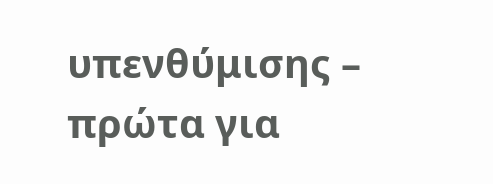υπενθύμισης – πρώτα για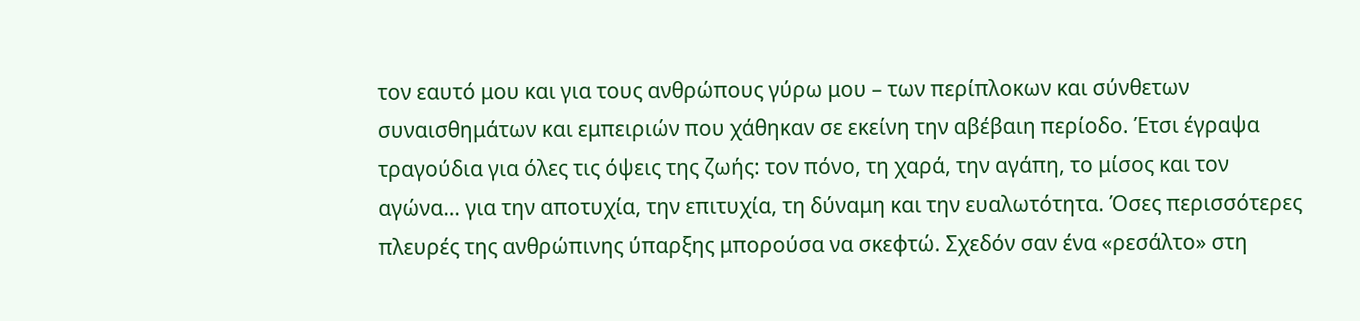τον εαυτό μου και για τους ανθρώπους γύρω μου – των περίπλοκων και σύνθετων συναισθημάτων και εμπειριών που χάθηκαν σε εκείνη την αβέβαιη περίοδο. Έτσι έγραψα τραγούδια για όλες τις όψεις της ζωής: τον πόνο, τη χαρά, την αγάπη, το μίσος και τον αγώνα… για την αποτυχία, την επιτυχία, τη δύναμη και την ευαλωτότητα. Όσες περισσότερες πλευρές της ανθρώπινης ύπαρξης μπορούσα να σκεφτώ. Σχεδόν σαν ένα «ρεσάλτο» στη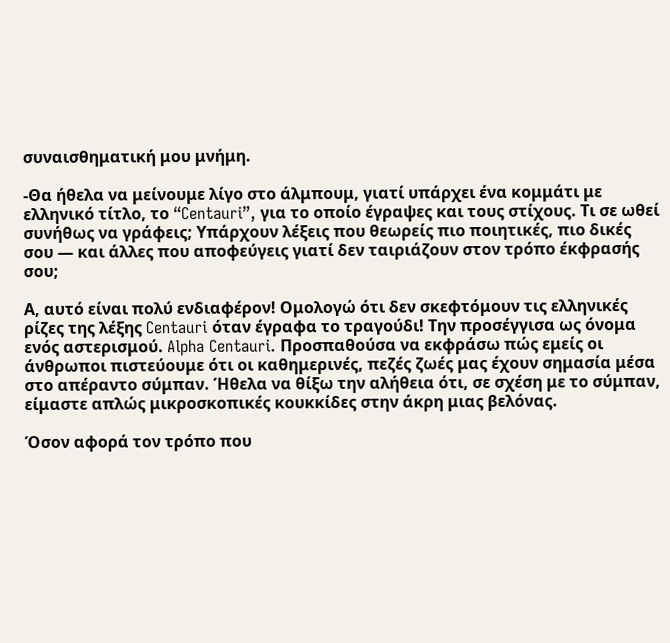συναισθηματική μου μνήμη.

-Θα ήθελα να μείνουμε λίγο στο άλμπουμ, γιατί υπάρχει ένα κομμάτι με ελληνικό τίτλο, το “Centauri”, για το οποίο έγραψες και τους στίχους. Τι σε ωθεί συνήθως να γράφεις; Υπάρχουν λέξεις που θεωρείς πιο ποιητικές, πιο δικές σου — και άλλες που αποφεύγεις γιατί δεν ταιριάζουν στον τρόπο έκφρασής σου;

Α, αυτό είναι πολύ ενδιαφέρον! Ομολογώ ότι δεν σκεφτόμουν τις ελληνικές ρίζες της λέξης Centauri όταν έγραφα το τραγούδι! Την προσέγγισα ως όνομα ενός αστερισμού. Alpha Centauri. Προσπαθούσα να εκφράσω πώς εμείς οι άνθρωποι πιστεύουμε ότι οι καθημερινές, πεζές ζωές μας έχουν σημασία μέσα στο απέραντο σύμπαν. Ήθελα να θίξω την αλήθεια ότι, σε σχέση με το σύμπαν, είμαστε απλώς μικροσκοπικές κουκκίδες στην άκρη μιας βελόνας.

Όσον αφορά τον τρόπο που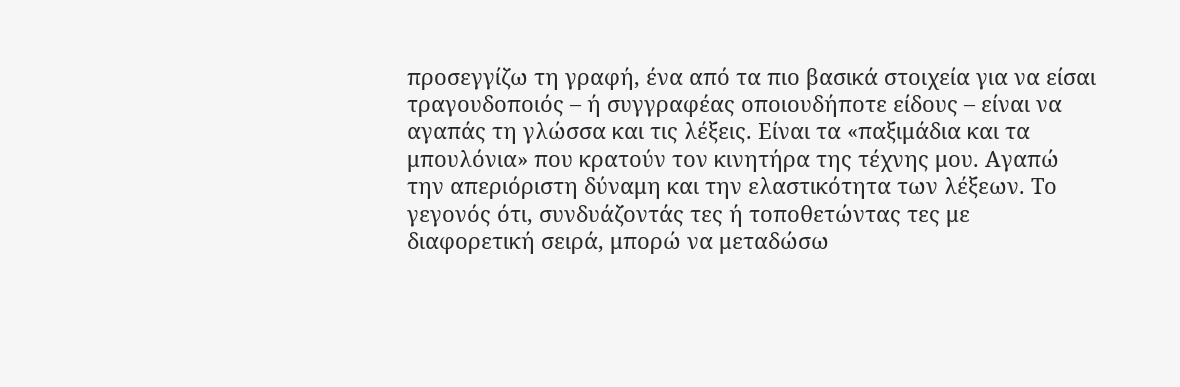προσεγγίζω τη γραφή, ένα από τα πιο βασικά στοιχεία για να είσαι τραγουδοποιός – ή συγγραφέας οποιουδήποτε είδους – είναι να αγαπάς τη γλώσσα και τις λέξεις. Είναι τα «παξιμάδια και τα μπουλόνια» που κρατούν τον κινητήρα της τέχνης μου. Αγαπώ την απεριόριστη δύναμη και την ελαστικότητα των λέξεων. Το γεγονός ότι, συνδυάζοντάς τες ή τοποθετώντας τες με διαφορετική σειρά, μπορώ να μεταδώσω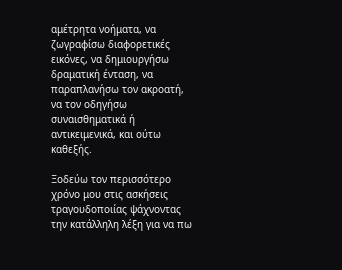αμέτρητα νοήματα, να ζωγραφίσω διαφορετικές εικόνες, να δημιουργήσω δραματική ένταση, να παραπλανήσω τον ακροατή, να τον οδηγήσω συναισθηματικά ή αντικειμενικά, και ούτω καθεξής.

Ξοδεύω τον περισσότερο χρόνο μου στις ασκήσεις τραγουδοποιίας ψάχνοντας την κατάλληλη λέξη για να πω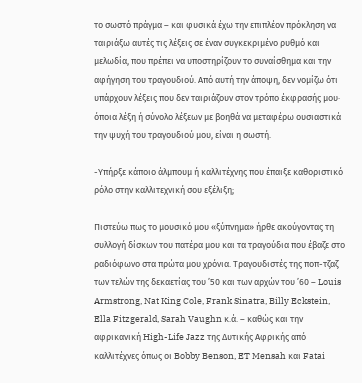το σωστό πράγμα – και φυσικά έχω την επιπλέον πρόκληση να ταιριάξω αυτές τις λέξεις σε έναν συγκεκριμένο ρυθμό και μελωδία, που πρέπει να υποστηρίζουν το συναίσθημα και την αφήγηση του τραγουδιού. Από αυτή την άποψη, δεν νομίζω ότι υπάρχουν λέξεις που δεν ταιριάζουν στον τρόπο έκφρασής μου· όποια λέξη ή σύνολο λέξεων με βοηθά να μεταφέρω ουσιαστικά την ψυχή του τραγουδιού μου, είναι η σωστή.

-Υπήρξε κάποιο άλμπουμ ή καλλιτέχνης που έπαιξε καθοριστικό ρόλο στην καλλιτεχνική σου εξέλιξη;

Πιστεύω πως το μουσικό μου «ξύπνημα» ήρθε ακούγοντας τη συλλογή δίσκων του πατέρα μου και τα τραγούδια που έβαζε στο ραδιόφωνο στα πρώτα μου χρόνια. Τραγουδιστές της ποπ-τζαζ των τελών της δεκαετίας του ’50 και των αρχών του ’60 – Louis Armstrong, Nat King Cole, Frank Sinatra, Billy Eckstein, Ella Fitzgerald, Sarah Vaughn κ.ά. – καθώς και την αφρικανική High-Life Jazz της Δυτικής Αφρικής από καλλιτέχνες όπως οι Bobby Benson, ET Mensah και Fatai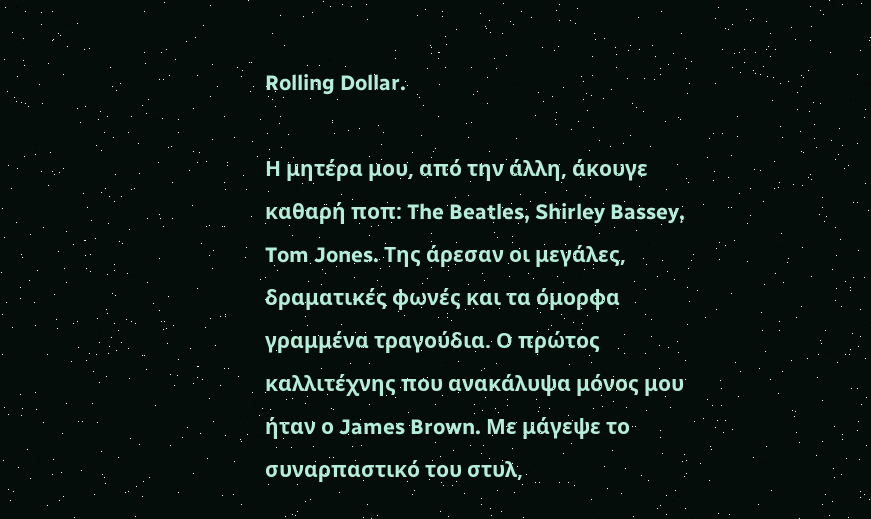Rolling Dollar.

Η μητέρα μου, από την άλλη, άκουγε καθαρή ποπ: The Beatles, Shirley Bassey, Tom Jones. Της άρεσαν οι μεγάλες, δραματικές φωνές και τα όμορφα γραμμένα τραγούδια. Ο πρώτος καλλιτέχνης που ανακάλυψα μόνος μου ήταν ο James Brown. Με μάγεψε το συναρπαστικό του στυλ,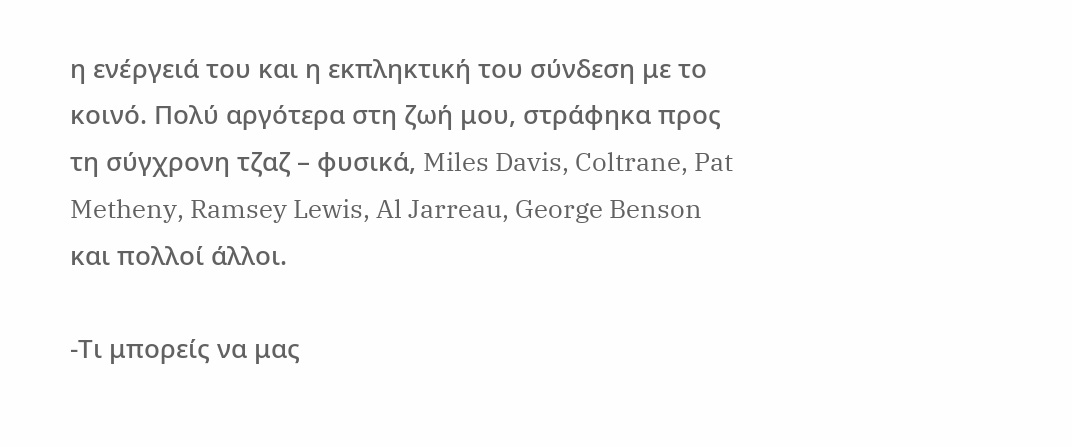η ενέργειά του και η εκπληκτική του σύνδεση με το κοινό. Πολύ αργότερα στη ζωή μου, στράφηκα προς τη σύγχρονη τζαζ – φυσικά, Miles Davis, Coltrane, Pat Metheny, Ramsey Lewis, Al Jarreau, George Benson και πολλοί άλλοι.

-Τι μπορείς να μας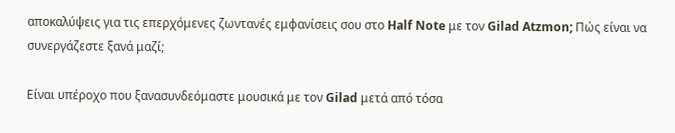αποκαλύψεις για τις επερχόμενες ζωντανές εμφανίσεις σου στο Half Note με τον Gilad Atzmon; Πώς είναι να συνεργάζεστε ξανά μαζί;

Είναι υπέροχο που ξανασυνδεόμαστε μουσικά με τον Gilad μετά από τόσα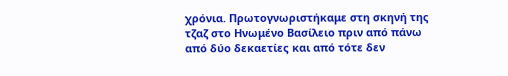χρόνια. Πρωτογνωριστήκαμε στη σκηνή της τζαζ στο Ηνωμένο Βασίλειο πριν από πάνω από δύο δεκαετίες και από τότε δεν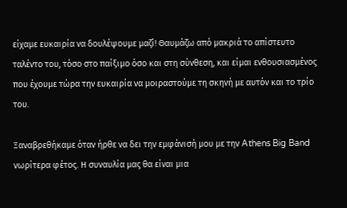είχαμε ευκαιρία να δουλέψουμε μαζί! Θαυμάζω από μακριά το απίστευτο ταλέντο του, τόσο στο παίξιμο όσο και στη σύνθεση, και είμαι ενθουσιασμένος που έχουμε τώρα την ευκαιρία να μοιραστούμε τη σκηνή με αυτόν και το τρίο του.

Ξαναβρεθήκαμε όταν ήρθε να δει την εμφάνισή μου με την Athens Big Band νωρίτερα φέτος. Η συναυλία μας θα είναι μια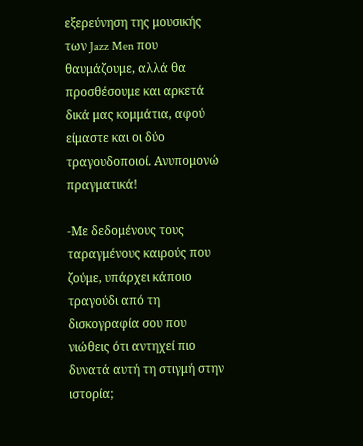εξερεύνηση της μουσικής των Jazz Men που θαυμάζουμε, αλλά θα προσθέσουμε και αρκετά δικά μας κομμάτια, αφού είμαστε και οι δύο τραγουδοποιοί. Ανυπομονώ πραγματικά!

-Με δεδομένους τους ταραγμένους καιρούς που ζούμε, υπάρχει κάποιο τραγούδι από τη δισκογραφία σου που νιώθεις ότι αντηχεί πιο δυνατά αυτή τη στιγμή στην ιστορία;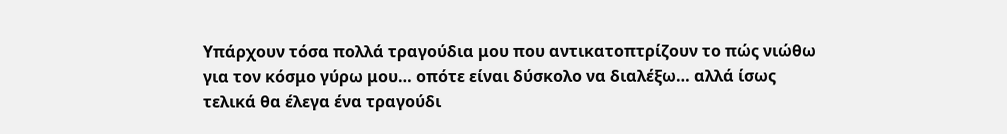Υπάρχουν τόσα πολλά τραγούδια μου που αντικατοπτρίζουν το πώς νιώθω για τον κόσμο γύρω μου… οπότε είναι δύσκολο να διαλέξω… αλλά ίσως τελικά θα έλεγα ένα τραγούδι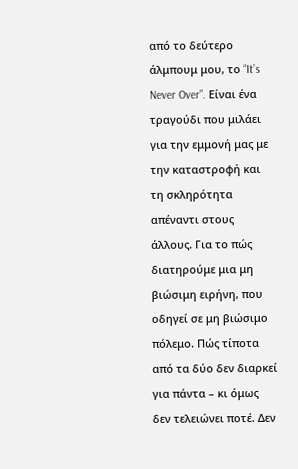από το δεύτερο άλμπουμ μου, το “It’s Never Over”. Είναι ένα τραγούδι που μιλάει για την εμμονή μας με την καταστροφή και τη σκληρότητα απέναντι στους άλλους. Για το πώς διατηρούμε μια μη βιώσιμη ειρήνη, που οδηγεί σε μη βιώσιμο πόλεμο. Πώς τίποτα από τα δύο δεν διαρκεί για πάντα – κι όμως δεν τελειώνει ποτέ. Δεν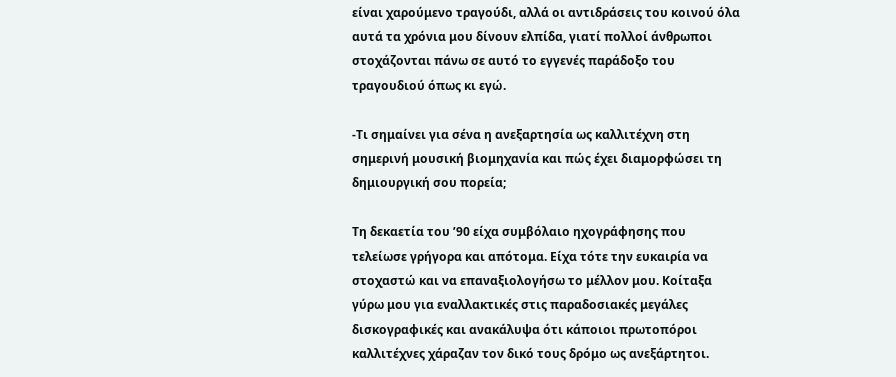είναι χαρούμενο τραγούδι, αλλά οι αντιδράσεις του κοινού όλα αυτά τα χρόνια μου δίνουν ελπίδα, γιατί πολλοί άνθρωποι στοχάζονται πάνω σε αυτό το εγγενές παράδοξο του τραγουδιού όπως κι εγώ.

-Τι σημαίνει για σένα η ανεξαρτησία ως καλλιτέχνη στη σημερινή μουσική βιομηχανία και πώς έχει διαμορφώσει τη δημιουργική σου πορεία;

Τη δεκαετία του ’90 είχα συμβόλαιο ηχογράφησης που τελείωσε γρήγορα και απότομα. Είχα τότε την ευκαιρία να στοχαστώ και να επαναξιολογήσω το μέλλον μου. Κοίταξα γύρω μου για εναλλακτικές στις παραδοσιακές μεγάλες δισκογραφικές και ανακάλυψα ότι κάποιοι πρωτοπόροι καλλιτέχνες χάραζαν τον δικό τους δρόμο ως ανεξάρτητοι.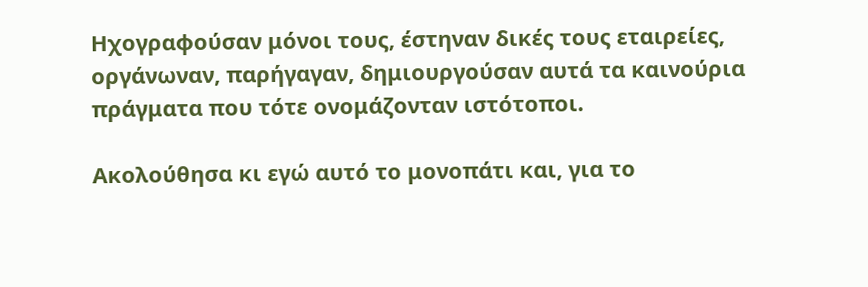Ηχογραφούσαν μόνοι τους, έστηναν δικές τους εταιρείες, οργάνωναν, παρήγαγαν, δημιουργούσαν αυτά τα καινούρια πράγματα που τότε ονομάζονταν ιστότοποι.

Ακολούθησα κι εγώ αυτό το μονοπάτι και, για το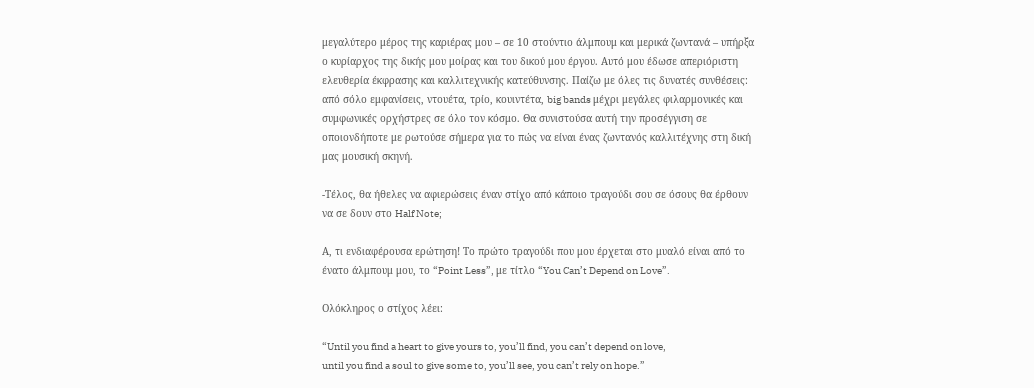μεγαλύτερο μέρος της καριέρας μου – σε 10 στούντιο άλμπουμ και μερικά ζωντανά – υπήρξα ο κυρίαρχος της δικής μου μοίρας και του δικού μου έργου. Αυτό μου έδωσε απεριόριστη ελευθερία έκφρασης και καλλιτεχνικής κατεύθυνσης. Παίζω με όλες τις δυνατές συνθέσεις: από σόλο εμφανίσεις, ντουέτα, τρίο, κουιντέτα, big bands μέχρι μεγάλες φιλαρμονικές και συμφωνικές ορχήστρες σε όλο τον κόσμο. Θα συνιστούσα αυτή την προσέγγιση σε οποιονδήποτε με ρωτούσε σήμερα για το πώς να είναι ένας ζωντανός καλλιτέχνης στη δική μας μουσική σκηνή.

-Τέλος, θα ήθελες να αφιερώσεις έναν στίχο από κάποιο τραγούδι σου σε όσους θα έρθουν να σε δουν στο Half Note;

Α, τι ενδιαφέρουσα ερώτηση! Το πρώτο τραγούδι που μου έρχεται στο μυαλό είναι από το ένατο άλμπουμ μου, το “Point Less”, με τίτλο “You Can’t Depend on Love”.

Ολόκληρος ο στίχος λέει:

“Until you find a heart to give yours to, you’ll find, you can’t depend on love,
until you find a soul to give some to, you’ll see, you can’t rely on hope.”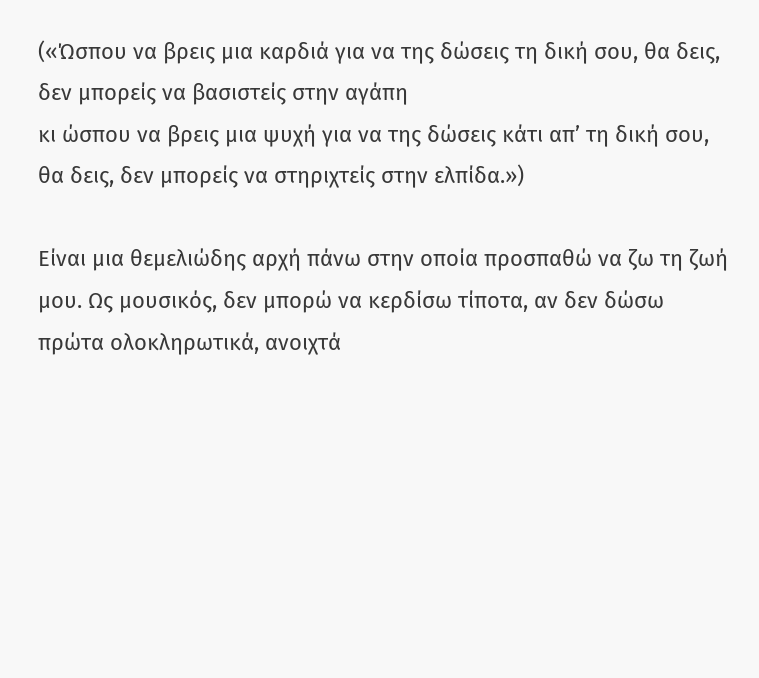(«Ώσπου να βρεις μια καρδιά για να της δώσεις τη δική σου, θα δεις, δεν μπορείς να βασιστείς στην αγάπη
κι ώσπου να βρεις μια ψυχή για να της δώσεις κάτι απ’ τη δική σου, θα δεις, δεν μπορείς να στηριχτείς στην ελπίδα.»)

Είναι μια θεμελιώδης αρχή πάνω στην οποία προσπαθώ να ζω τη ζωή μου. Ως μουσικός, δεν μπορώ να κερδίσω τίποτα, αν δεν δώσω πρώτα ολοκληρωτικά, ανοιχτά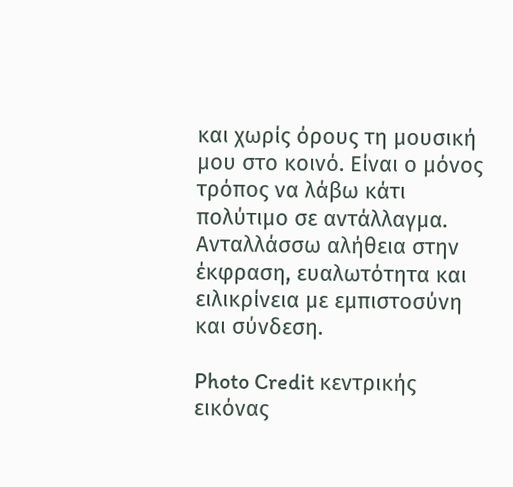και χωρίς όρους τη μουσική μου στο κοινό. Είναι ο μόνος τρόπος να λάβω κάτι πολύτιμο σε αντάλλαγμα. Ανταλλάσσω αλήθεια στην έκφραση, ευαλωτότητα και ειλικρίνεια με εμπιστοσύνη και σύνδεση.

Photo Credit κεντρικής εικόνας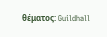θέματος: Guildhall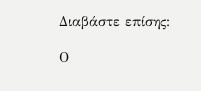Διαβάστε επίσης:

Ο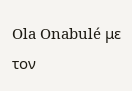Ola Onabulé με τον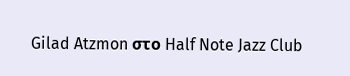Gilad Atzmon στο Half Note Jazz Club